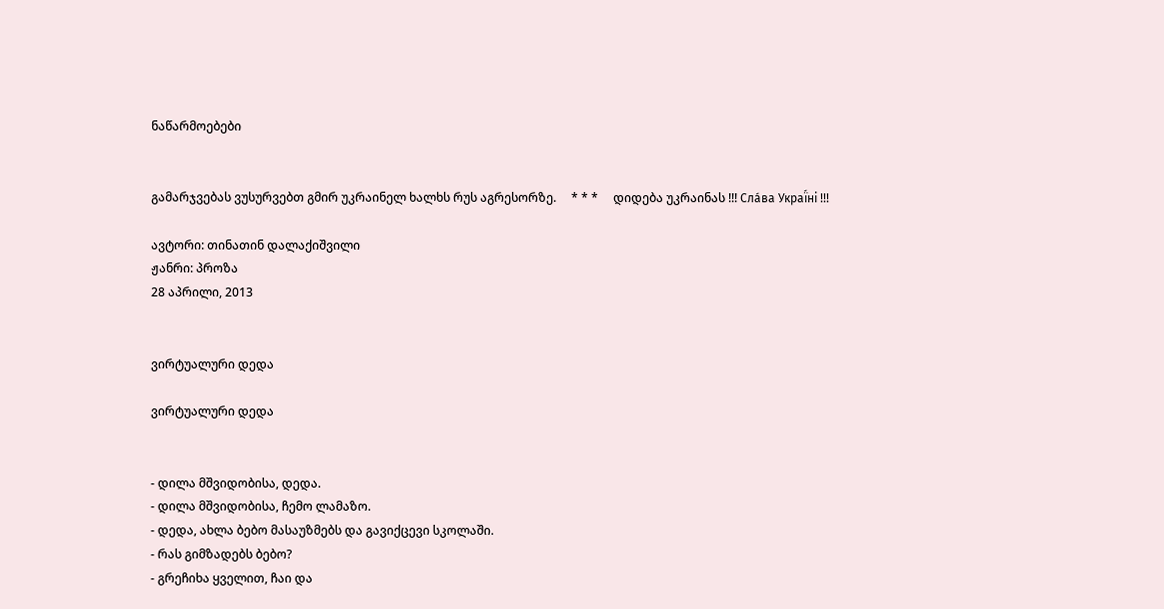ნაწარმოებები


გამარჯვებას ვუსურვებთ გმირ უკრაინელ ხალხს რუს აგრესორზე.     * * *     დიდება უკრაინას !!! Сла́ва Украї́ні !!!

ავტორი: თინათინ დალაქიშვილი
ჟანრი: პროზა
28 აპრილი, 2013


ვირტუალური დედა

ვირტუალური დედა


- დილა მშვიდობისა, დედა.
- დილა მშვიდობისა, ჩემო ლამაზო.
- დედა, ახლა ბებო მასაუზმებს და გავიქცევი სკოლაში.
- რას გიმზადებს ბებო?
- გრეჩიხა ყველით, ჩაი და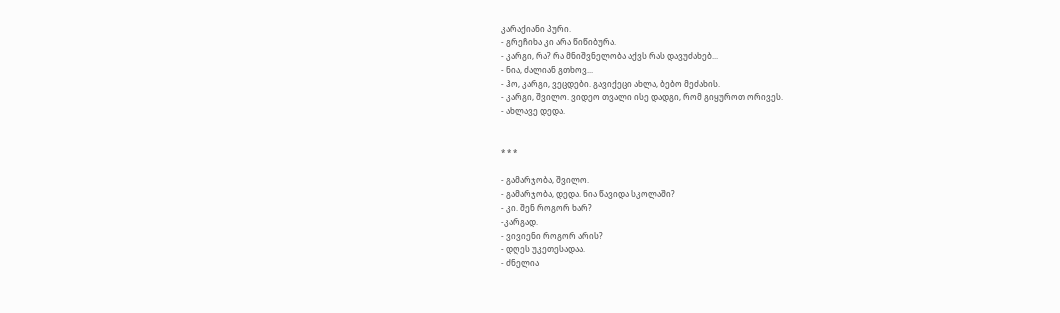კარაქიანი პური.
- გრეჩიხა კი არა წიწიბურა.
- კარგი, რა? რა მნიშვნელობა აქვს რას დავუძახებ...
- ნია, ძალიან გთხოვ...
- ჰო, კარგი, ვეცდები. გავიქეცი ახლა, ბებო მეძახის.
- კარგი, შვილო. ვიდეო თვალი ისე დადგი, რომ გიყუროთ ორივეს.
- ახლავე დედა.


* * *

- გამარჯობა, შვილო.
- გამარჯობა, დედა. ნია წავიდა სკოლაში?
- კი. შენ როგორ ხარ?
-კარგად.
- ვივიენი როგორ არის?
- დღეს უკეთესადაა.
- ძნელია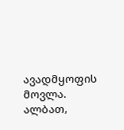ავადმყოფის მოვლა. ალბათ,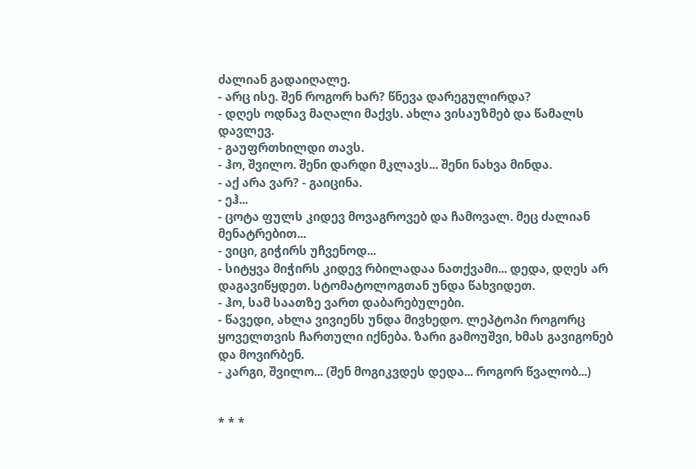ძალიან გადაიღალე.
- არც ისე. შენ როგორ ხარ? წნევა დარეგულირდა?
- დღეს ოდნავ მაღალი მაქვს. ახლა ვისაუზმებ და წამალს დავლევ.
- გაუფრთხილდი თავს.
- ჰო, შვილო. შენი დარდი მკლავს... შენი ნახვა მინდა.
- აქ არა ვარ? - გაიცინა.
- ეჰ...
- ცოტა ფულს კიდევ მოვაგროვებ და ჩამოვალ. მეც ძალიან მენატრებით...
- ვიცი, გიჭირს უჩვენოდ...
- სიტყვა მიჭირს კიდევ რბილადაა ნათქვამი... დედა, დღეს არ დაგავიწყდეთ. სტომატოლოგთან უნდა წახვიდეთ.
- ჰო, სამ საათზე ვართ დაბარებულები.
- წავედი, ახლა ვივიენს უნდა მივხედო. ლეპტოპი როგორც ყოველთვის ჩართული იქნება. ზარი გამოუშვი, ხმას გავიგონებ და მოვირბენ.
- კარგი, შვილო... (შენ მოგიკვდეს დედა... როგორ წვალობ...)


* * *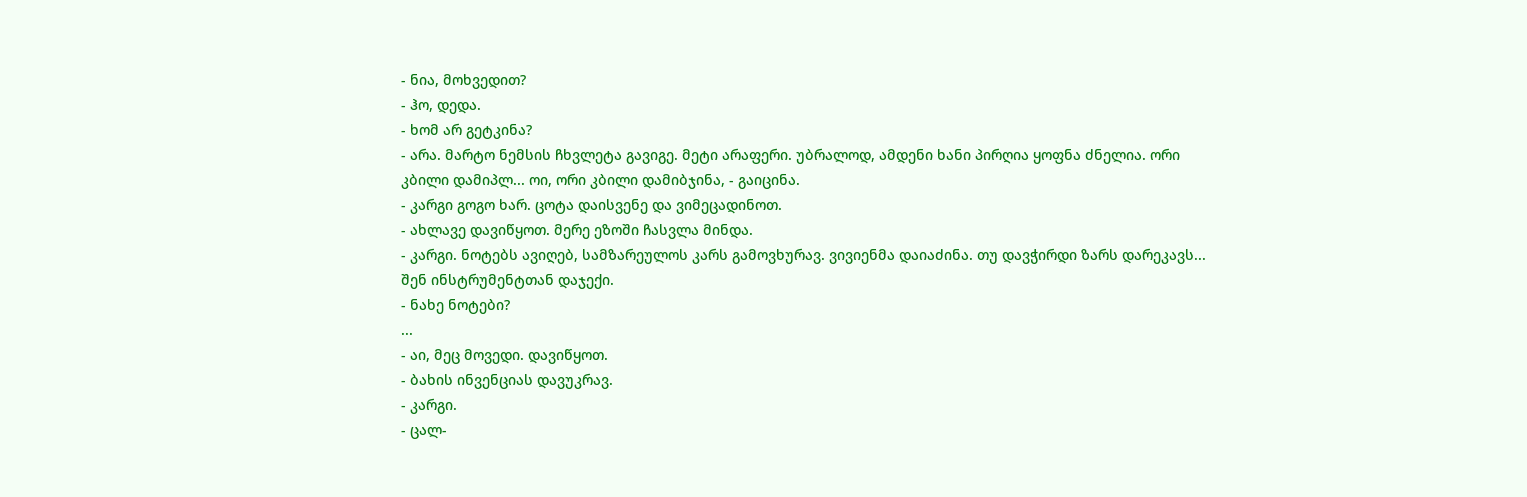- ნია, მოხვედით?
- ჰო, დედა.
- ხომ არ გეტკინა?
- არა. მარტო ნემსის ჩხვლეტა გავიგე. მეტი არაფერი. უბრალოდ, ამდენი ხანი პირღია ყოფნა ძნელია. ორი კბილი დამიპლ... ოი, ორი კბილი დამიბჯინა, - გაიცინა.
- კარგი გოგო ხარ. ცოტა დაისვენე და ვიმეცადინოთ.
- ახლავე დავიწყოთ. მერე ეზოში ჩასვლა მინდა.
- კარგი. ნოტებს ავიღებ, სამზარეულოს კარს გამოვხურავ. ვივიენმა დაიაძინა. თუ დავჭირდი ზარს დარეკავს... შენ ინსტრუმენტთან დაჯექი.
- ნახე ნოტები?
...
- აი, მეც მოვედი. დავიწყოთ.
- ბახის ინვენციას დავუკრავ.
- კარგი.
- ცალ-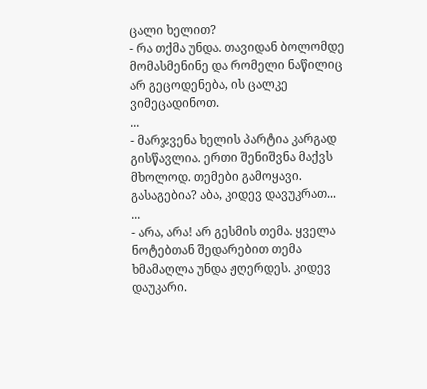ცალი ხელით?
- რა თქმა უნდა. თავიდან ბოლომდე მომასმენინე და რომელი ნაწილიც არ გეცოდენება, ის ცალკე ვიმეცადინოთ.
...
- მარჯვენა ხელის პარტია კარგად გისწავლია. ერთი შენიშვნა მაქვს მხოლოდ. თემები გამოყავი. გასაგებია? აბა, კიდევ დავუკრათ...
...
- არა, არა! არ გესმის თემა. ყველა ნოტებთან შედარებით თემა ხმამაღლა უნდა ჟღერდეს. კიდევ დაუკარი.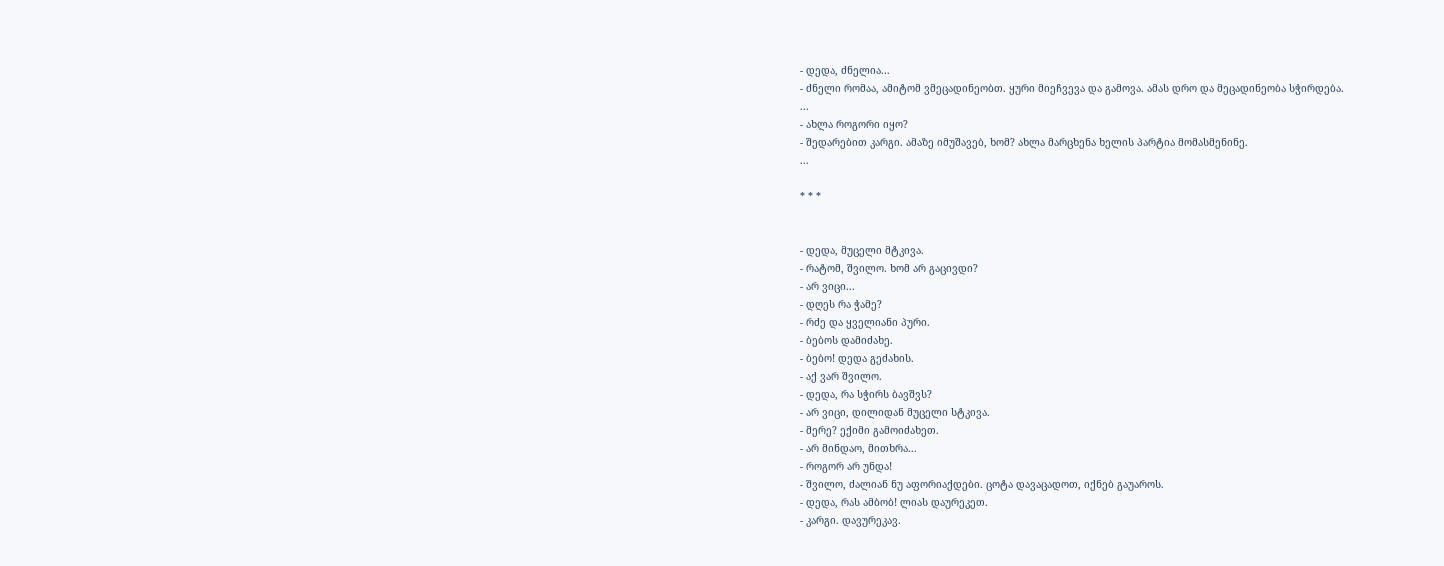- დედა, ძნელია...
- ძნელი რომაა, ამიტომ ვმეცადინეობთ. ყური მიეჩვევა და გამოვა. ამას დრო და მეცადინეობა სჭირდება.
...
- ახლა როგორი იყო?
- შედარებით კარგი. ამაზე იმუშავებ, ხომ? ახლა მარცხენა ხელის პარტია მომასმენინე.
...

* * *


- დედა, მუცელი მტკივა.
- რატომ, შვილო. ხომ არ გაცივდი?
- არ ვიცი...
- დღეს რა ჭამე?
- რძე და ყველიანი პური.
- ბებოს დამიძახე.
- ბებო! დედა გეძახის.
- აქ ვარ შვილო.
- დედა, რა სჭირს ბავშვს?
- არ ვიცი, დილიდან მუცელი სტკივა.
- მერე? ექიმი გამოიძახეთ.
- არ მინდაო, მითხრა...
- როგორ არ უნდა!
- შვილო, ძალიან ნუ აფორიაქდები. ცოტა დავაცადოთ, იქნებ გაუაროს.
- დედა, რას ამბობ! ლიას დაურეკეთ.
- კარგი. დავურეკავ.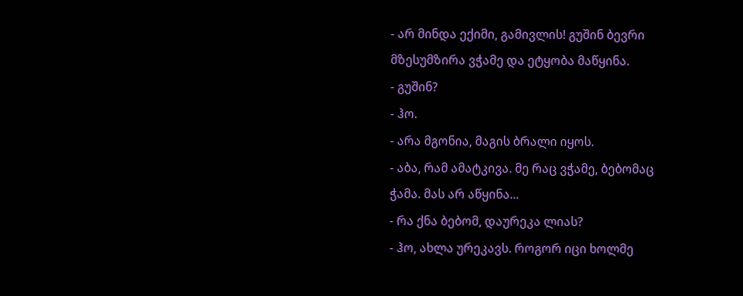- არ მინდა ექიმი, გამივლის! გუშინ ბევრი მზესუმზირა ვჭამე და ეტყობა მაწყინა.
- გუშინ?
- ჰო.
- არა მგონია, მაგის ბრალი იყოს.
- აბა, რამ ამატკივა. მე რაც ვჭამე, ბებომაც ჭამა. მას არ აწყინა...
- რა ქნა ბებომ, დაურეკა ლიას?
- ჰო, ახლა ურეკავს. როგორ იცი ხოლმე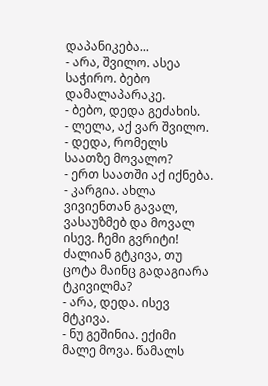დაპანიკება...
- არა, შვილო. ასეა საჭირო. ბებო დამალაპარაკე.
- ბებო, დედა გეძახის.
- ლელა, აქ ვარ შვილო.
- დედა, რომელს საათზე მოვალო?
- ერთ საათში აქ იქნება.
- კარგია. ახლა ვივიენთან გავალ, ვასაუზმებ და მოვალ ისევ. ჩემი გვრიტი! ძალიან გტკივა, თუ ცოტა მაინც გადაგიარა ტკივილმა?
- არა, დედა. ისევ მტკივა.
- ნუ გეშინია. ექიმი მალე მოვა. წამალს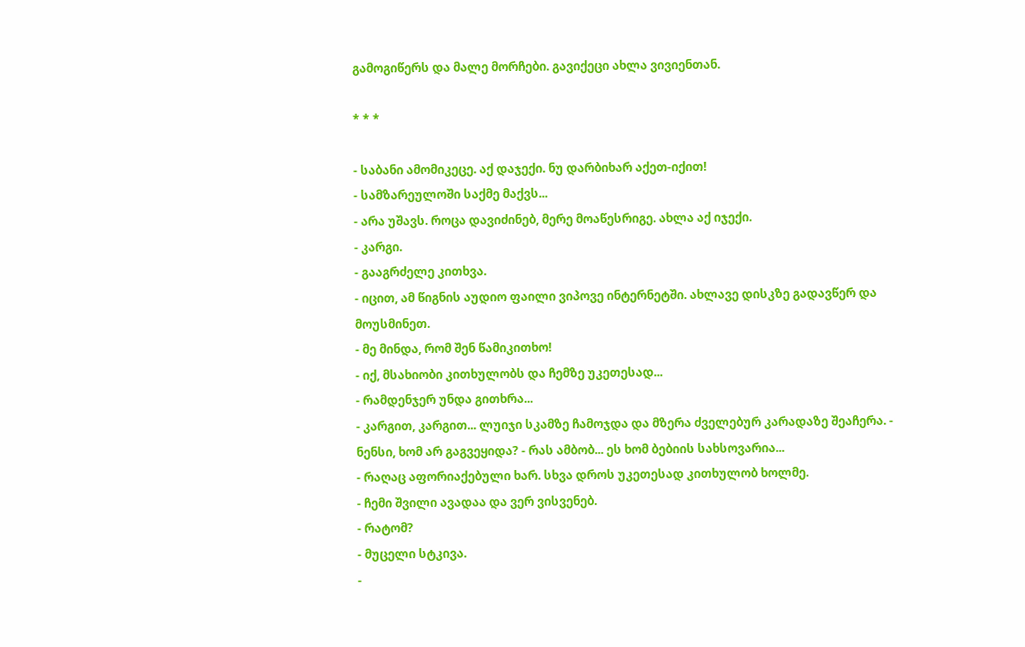გამოგიწერს და მალე მორჩები. გავიქეცი ახლა ვივიენთან.

* * *

- საბანი ამომიკეცე. აქ დაჯექი. ნუ დარბიხარ აქეთ-იქით!
- სამზარეულოში საქმე მაქვს...
- არა უშავს. როცა დავიძინებ, მერე მოაწესრიგე. ახლა აქ იჯექი.
- კარგი.
- გააგრძელე კითხვა.
- იცით, ამ წიგნის აუდიო ფაილი ვიპოვე ინტერნეტში. ახლავე დისკზე გადავწერ და მოუსმინეთ.
- მე მინდა, რომ შენ წამიკითხო!
- იქ, მსახიობი კითხულობს და ჩემზე უკეთესად...
- რამდენჯერ უნდა გითხრა...
- კარგით, კარგით... ლუიჯი სკამზე ჩამოჯდა და მზერა ძველებურ კარადაზე შეაჩერა. - ნენსი, ხომ არ გაგვეყიდა? - რას ამბობ... ეს ხომ ბებიის სახსოვარია...
- რაღაც აფორიაქებული ხარ. სხვა დროს უკეთესად კითხულობ ხოლმე.
- ჩემი შვილი ავადაა და ვერ ვისვენებ.
- რატომ?
- მუცელი სტკივა.
-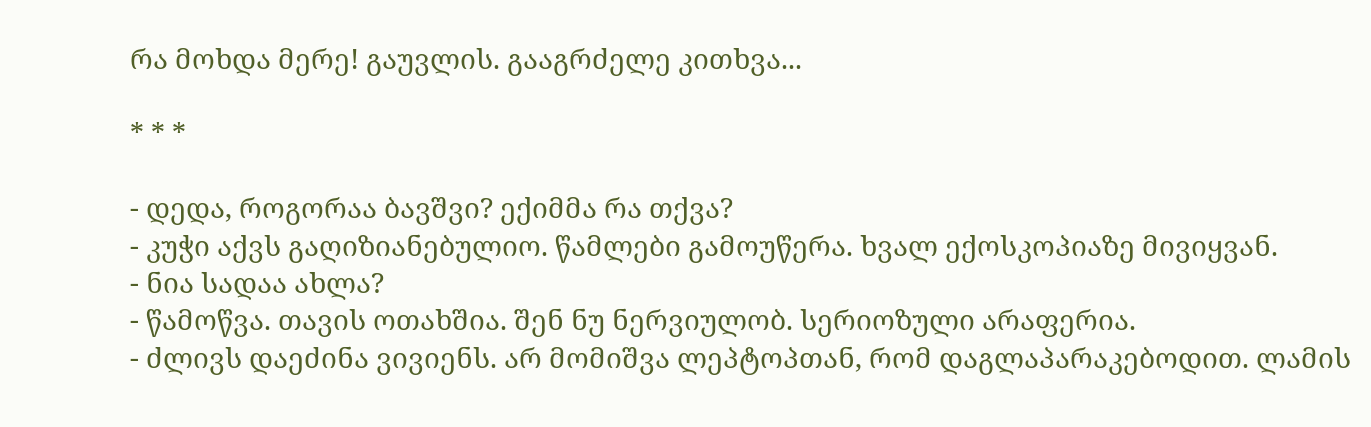რა მოხდა მერე! გაუვლის. გააგრძელე კითხვა...

* * *

- დედა, როგორაა ბავშვი? ექიმმა რა თქვა?
- კუჭი აქვს გაღიზიანებულიო. წამლები გამოუწერა. ხვალ ექოსკოპიაზე მივიყვან.
- ნია სადაა ახლა?
- წამოწვა. თავის ოთახშია. შენ ნუ ნერვიულობ. სერიოზული არაფერია.
- ძლივს დაეძინა ვივიენს. არ მომიშვა ლეპტოპთან, რომ დაგლაპარაკებოდით. ლამის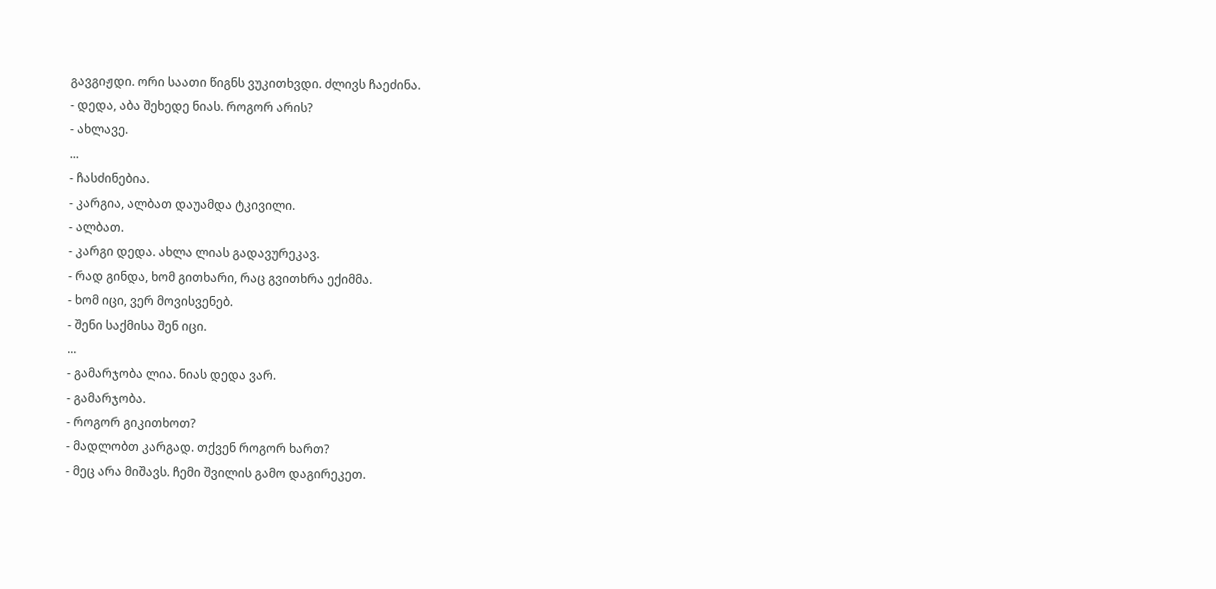გავგიჟდი. ორი საათი წიგნს ვუკითხვდი. ძლივს ჩაეძინა.
- დედა, აბა შეხედე ნიას. როგორ არის?
- ახლავე.
...
- ჩასძინებია.
- კარგია, ალბათ დაუამდა ტკივილი.
- ალბათ.
- კარგი დედა. ახლა ლიას გადავურეკავ.
- რად გინდა, ხომ გითხარი, რაც გვითხრა ექიმმა.
- ხომ იცი, ვერ მოვისვენებ.
- შენი საქმისა შენ იცი.
...
- გამარჯობა ლია. ნიას დედა ვარ.
- გამარჯობა.
- როგორ გიკითხოთ?
- მადლობთ კარგად. თქვენ როგორ ხართ?
- მეც არა მიშავს. ჩემი შვილის გამო დაგირეკეთ.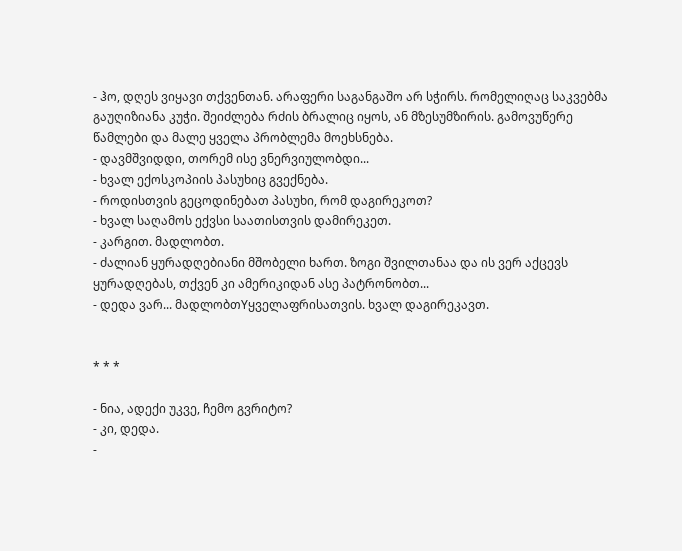- ჰო, დღეს ვიყავი თქვენთან. არაფერი საგანგაშო არ სჭირს. რომელიღაც საკვებმა გაუღიზიანა კუჭი. შეიძლება რძის ბრალიც იყოს, ან მზესუმზირის. გამოვუწერე წამლები და მალე ყველა პრობლემა მოეხსნება.
- დავმშვიდდი, თორემ ისე ვნერვიულობდი...
- ხვალ ექოსკოპიის პასუხიც გვექნება.
- როდისთვის გეცოდინებათ პასუხი, რომ დაგირეკოთ?
- ხვალ საღამოს ექვსი საათისთვის დამირეკეთ.
- კარგით. მადლობთ.
- ძალიან ყურადღებიანი მშობელი ხართ. ზოგი შვილთანაა და ის ვერ აქცევს ყურადღებას, თქვენ კი ამერიკიდან ასე პატრონობთ...
- დედა ვარ... მადლობთYყველაფრისათვის. ხვალ დაგირეკავთ.


* * *

- ნია, ადექი უკვე, ჩემო გვრიტო?
- კი, დედა.
-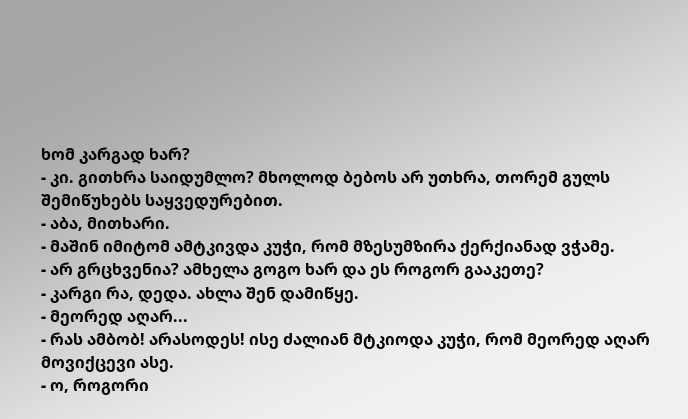ხომ კარგად ხარ?
- კი. გითხრა საიდუმლო? მხოლოდ ბებოს არ უთხრა, თორემ გულს შემიწუხებს საყვედურებით.
- აბა, მითხარი.
- მაშინ იმიტომ ამტკივდა კუჭი, რომ მზესუმზირა ქერქიანად ვჭამე.
- არ გრცხვენია? ამხელა გოგო ხარ და ეს როგორ გააკეთე?
- კარგი რა, დედა. ახლა შენ დამიწყე.
- მეორედ აღარ...
- რას ამბობ! არასოდეს! ისე ძალიან მტკიოდა კუჭი, რომ მეორედ აღარ მოვიქცევი ასე.
- ო, როგორი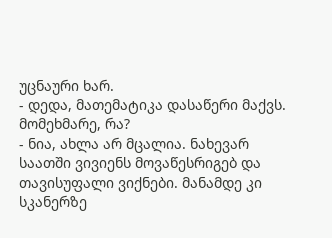უცნაური ხარ.
- დედა, მათემატიკა დასაწერი მაქვს. მომეხმარე, რა?
- ნია, ახლა არ მცალია. ნახევარ საათში ვივიენს მოვაწესრიგებ და თავისუფალი ვიქნები. მანამდე კი სკანერზე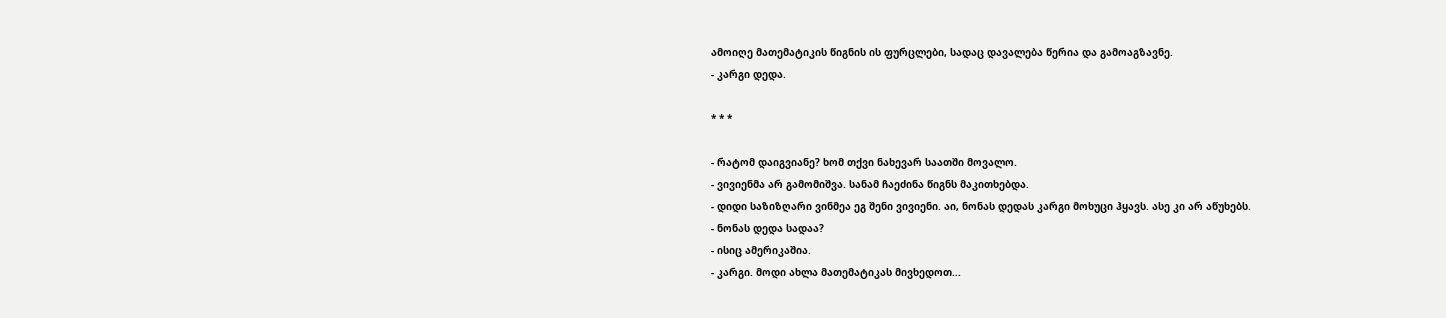ამოიღე მათემატიკის წიგნის ის ფურცლები, სადაც დავალება წერია და გამოაგზავნე.
- კარგი დედა.

* * *

- რატომ დაიგვიანე? ხომ თქვი ნახევარ საათში მოვალო.
- ვივიენმა არ გამომიშვა. სანამ ჩაეძინა წიგნს მაკითხებდა.
- დიდი საზიზღარი ვინმეა ეგ შენი ვივიენი. აი, ნონას დედას კარგი მოხუცი ჰყავს. ასე კი არ აწუხებს.
- ნონას დედა სადაა?
- ისიც ამერიკაშია.
- კარგი. მოდი ახლა მათემატიკას მივხედოთ...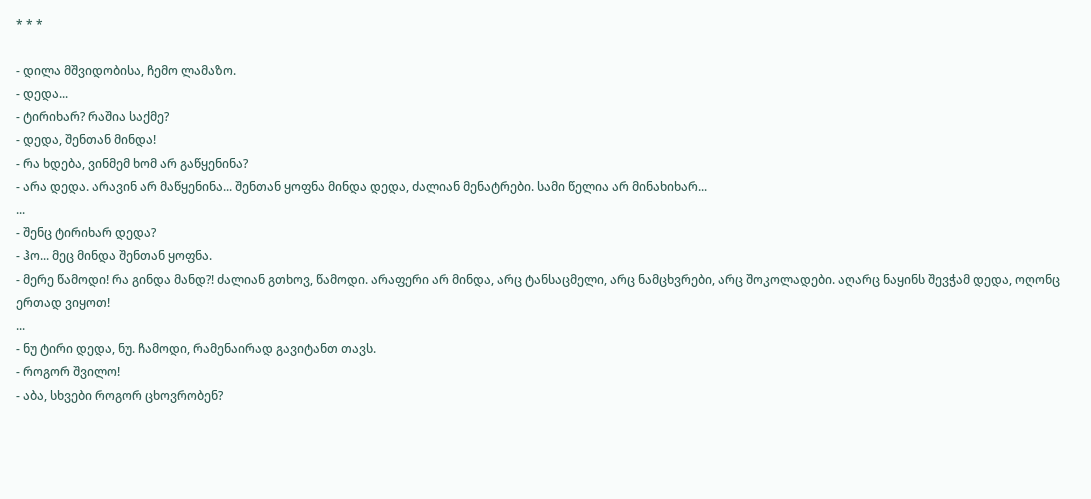* * *

- დილა მშვიდობისა, ჩემო ლამაზო.
- დედა...
- ტირიხარ? რაშია საქმე?
- დედა, შენთან მინდა!
- რა ხდება, ვინმემ ხომ არ გაწყენინა?
- არა დედა. არავინ არ მაწყენინა... შენთან ყოფნა მინდა დედა, ძალიან მენატრები. სამი წელია არ მინახიხარ...
...
- შენც ტირიხარ დედა?
- ჰო... მეც მინდა შენთან ყოფნა.
- მერე წამოდი! რა გინდა მანდ?! ძალიან გთხოვ, წამოდი. არაფერი არ მინდა, არც ტანსაცმელი, არც ნამცხვრები, არც შოკოლადები. აღარც ნაყინს შევჭამ დედა, ოღონც ერთად ვიყოთ!
...
- ნუ ტირი დედა, ნუ. ჩამოდი, რამენაირად გავიტანთ თავს.
- როგორ შვილო!
- აბა, სხვები როგორ ცხოვრობენ?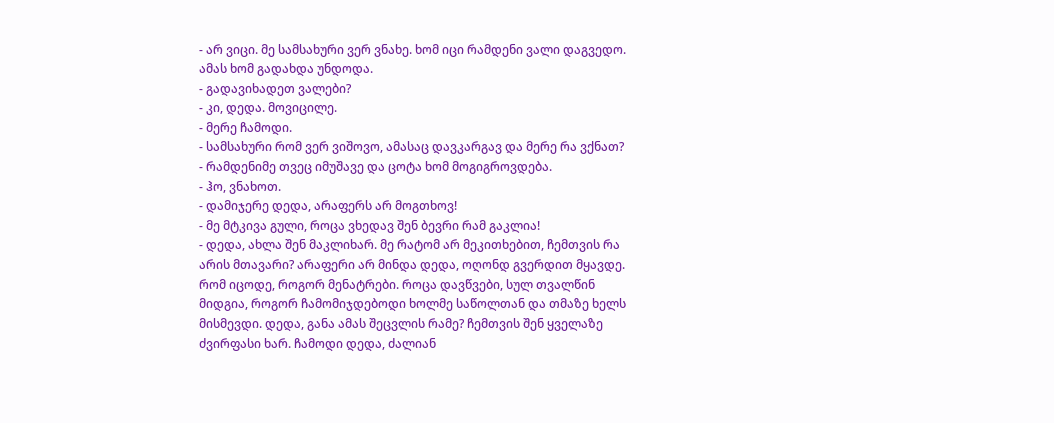- არ ვიცი. მე სამსახური ვერ ვნახე. ხომ იცი რამდენი ვალი დაგვედო. ამას ხომ გადახდა უნდოდა.
- გადავიხადეთ ვალები?
- კი, დედა. მოვიცილე.
- მერე ჩამოდი.
- სამსახური რომ ვერ ვიშოვო, ამასაც დავკარგავ და მერე რა ვქნათ?
- რამდენიმე თვეც იმუშავე და ცოტა ხომ მოგიგროვდება.
- ჰო, ვნახოთ.
- დამიჯერე დედა, არაფერს არ მოგთხოვ!
- მე მტკივა გული, როცა ვხედავ შენ ბევრი რამ გაკლია!
- დედა, ახლა შენ მაკლიხარ. მე რატომ არ მეკითხებით, ჩემთვის რა არის მთავარი? არაფერი არ მინდა დედა, ოღონდ გვერდით მყავდე. რომ იცოდე, როგორ მენატრები. როცა დავწვები, სულ თვალწინ მიდგია, როგორ ჩამომიჯდებოდი ხოლმე საწოლთან და თმაზე ხელს მისმევდი. დედა, განა ამას შეცვლის რამე? ჩემთვის შენ ყველაზე ძვირფასი ხარ. ჩამოდი დედა, ძალიან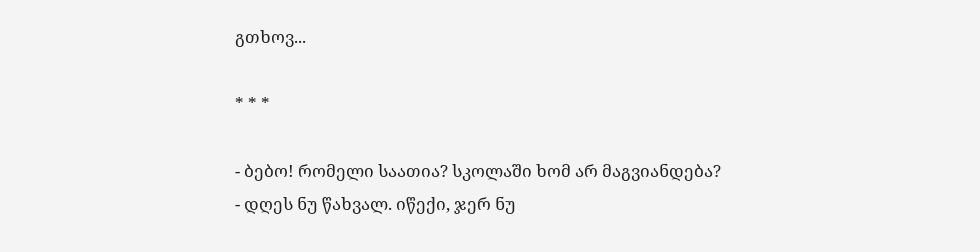გთხოვ...

* * *

- ბებო! რომელი საათია? სკოლაში ხომ არ მაგვიანდება?
- დღეს ნუ წახვალ. იწექი, ჯერ ნუ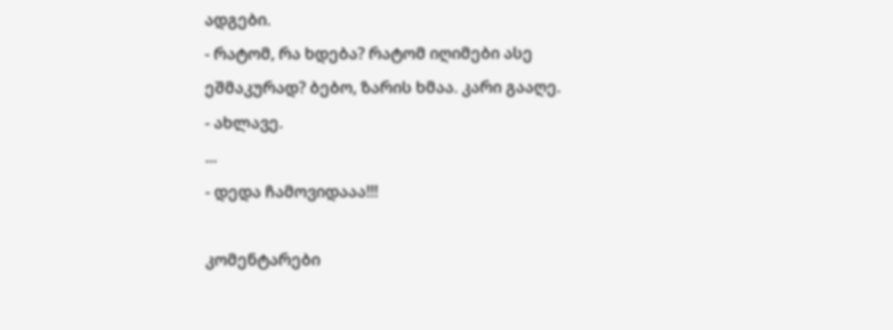ადგები.
- რატომ, რა ხდება? რატომ იღიმები ასე ეშმაკურად? ბებო, ზარის ხმაა. კარი გააღე.
- ახლავე.
...
- დედა ჩამოვიდააა!!!

კომენტარები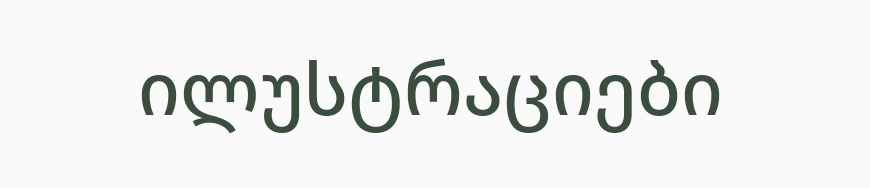ილუსტრაციები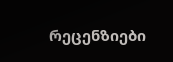რეცენზიები